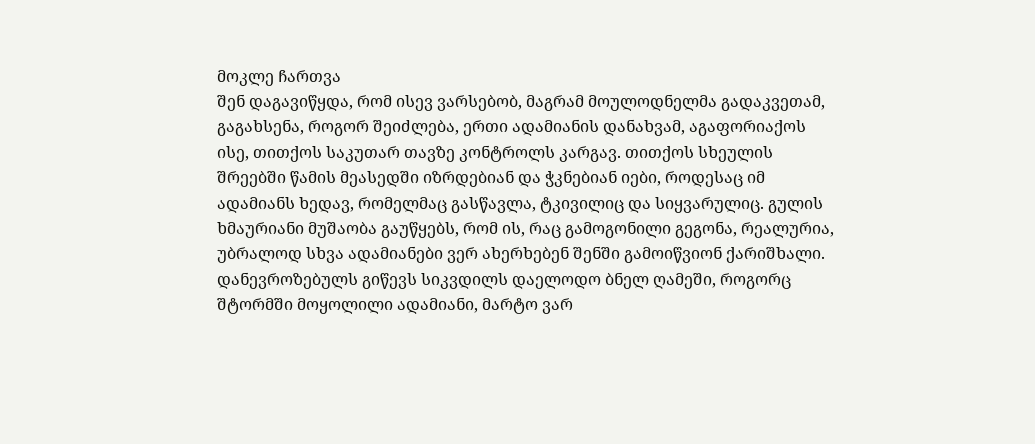მოკლე ჩართვა
შენ დაგავიწყდა, რომ ისევ ვარსებობ, მაგრამ მოულოდნელმა გადაკვეთამ, გაგახსენა, როგორ შეიძლება, ერთი ადამიანის დანახვამ, აგაფორიაქოს ისე, თითქოს საკუთარ თავზე კონტროლს კარგავ. თითქოს სხეულის შრეებში წამის მეასედში იზრდებიან და ჭკნებიან იები, როდესაც იმ ადამიანს ხედავ, რომელმაც გასწავლა, ტკივილიც და სიყვარულიც. გულის ხმაურიანი მუშაობა გაუწყებს, რომ ის, რაც გამოგონილი გეგონა, რეალურია, უბრალოდ სხვა ადამიანები ვერ ახერხებენ შენში გამოიწვიონ ქარიშხალი. დანევროზებულს გიწევს სიკვდილს დაელოდო ბნელ ღამეში, როგორც შტორმში მოყოლილი ადამიანი, მარტო ვარ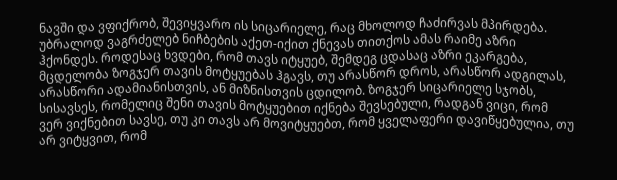ნავში და ვფიქრობ, შევიყვარო ის სიცარიელე, რაც მხოლოდ ჩაძირვას მპირდება. უბრალოდ ვაგრძელებ ნიჩბების აქეთ-იქით ქნევას თითქოს ამას რაიმე აზრი ჰქონდეს. როდესაც ხვდები, რომ თავს იტყუებ, შემდეგ ცდასაც აზრი ეკარგება, მცდელობა ზოგჯერ თავის მოტყუებას ჰგავს, თუ არასწორ დროს, არასწორ ადგილას, არასწორი ადამიანისთვის, ან მიზნისთვის ცდილობ. ზოგჯერ სიცარიელე სჯობს, სისავსეს, რომელიც შენი თავის მოტყუებით იქნება შევსებული, რადგან ვიცი, რომ ვერ ვიქნებით სავსე, თუ კი თავს არ მოვიტყუებთ, რომ ყველაფერი დავიწყებულია, თუ არ ვიტყვით, რომ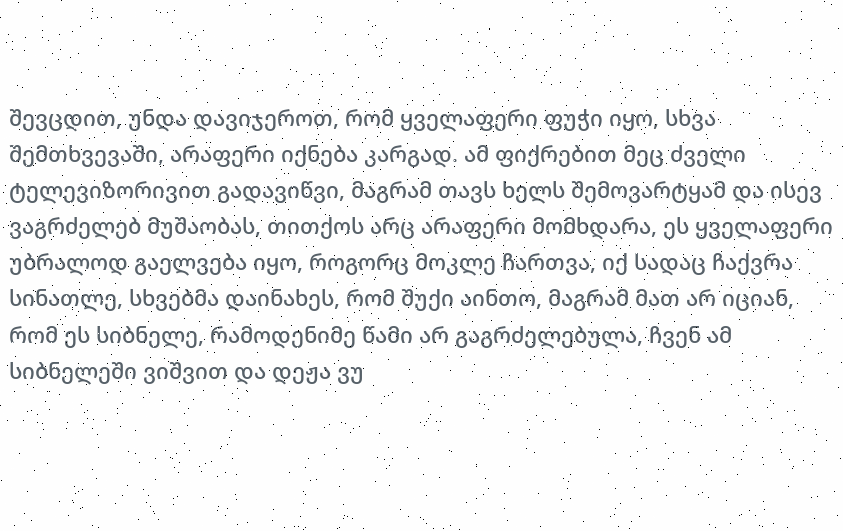შევცდით, უნდა დავიჯეროთ, რომ ყველაფერი ფუჭი იყო, სხვა შემთხვევაში, არაფერი იქნება კარგად. ამ ფიქრებით მეც ძველი ტელევიზორივით გადავიწვი, მაგრამ თავს ხელს შემოვარტყამ და ისევ ვაგრძელებ მუშაობას, თითქოს არც არაფერი მომხდარა, ეს ყველაფერი უბრალოდ გაელვება იყო, როგორც მოკლე ჩართვა, იქ სადაც ჩაქვრა სინათლე, სხვებმა დაინახეს, რომ შუქი აინთო, მაგრამ მათ არ იციან, რომ ეს სიბნელე, რამოდენიმე წამი არ გაგრძელებულა, ჩვენ ამ სიბნელეში ვიშვით და დეჟა ვუ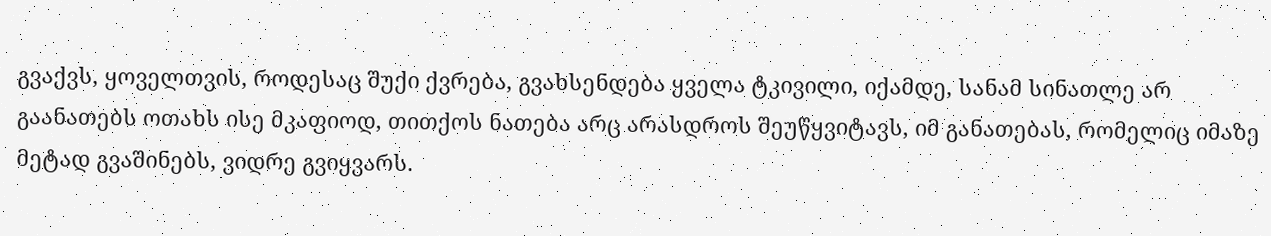გვაქვს, ყოველთვის, როდესაც შუქი ქვრება, გვახსენდება ყველა ტკივილი, იქამდე, სანამ სინათლე არ გაანათებს ოთახს ისე მკაფიოდ, თითქოს ნათება არც არასდროს შეუწყვიტავს, იმ განათებას, რომელიც იმაზე მეტად გვაშინებს, ვიდრე გვიყვარს.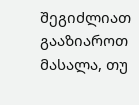შეგიძლიათ გააზიაროთ მასალა, თუ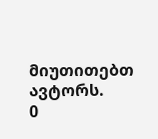მიუთითებთ ავტორს.
0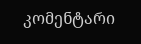კომენტარი